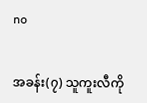no


အခန်း(၇) သူကူးလီကို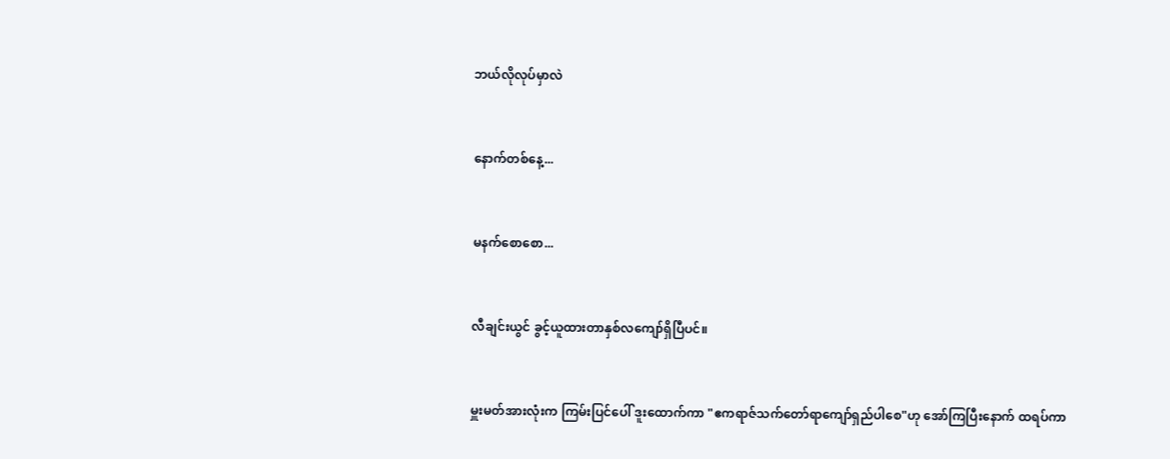ဘယ်လိုလုပ်မှာလဲ


နောက်တစ်နေ့...


မနက်စောစော...


လီချင်းယွင် ခွင့်ယူထားတာနှစ်လကျော်ရှိပြီပင်။


မှူးမတ်အားလုံးက ကြမ်းပြင်ပေါ် ဒူးထောက်ကာ "ဧကရာဇ်သက်တော်ရာကျော်ရှည်ပါစေ"ဟု အော်ကြပြီးနောက် ထရပ်ကာ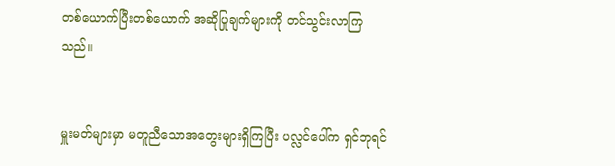တစ်ယောက်ပြီးတစ်ယောက် အဆိုပြုချက်များကို တင်သွင်းလာကြသည်။


မှူးမတ်များမှာ မတူညီသောအတွေးများရှိကြပြီး ပလ္လင်ပေါ်က ရှင်ဘုရင်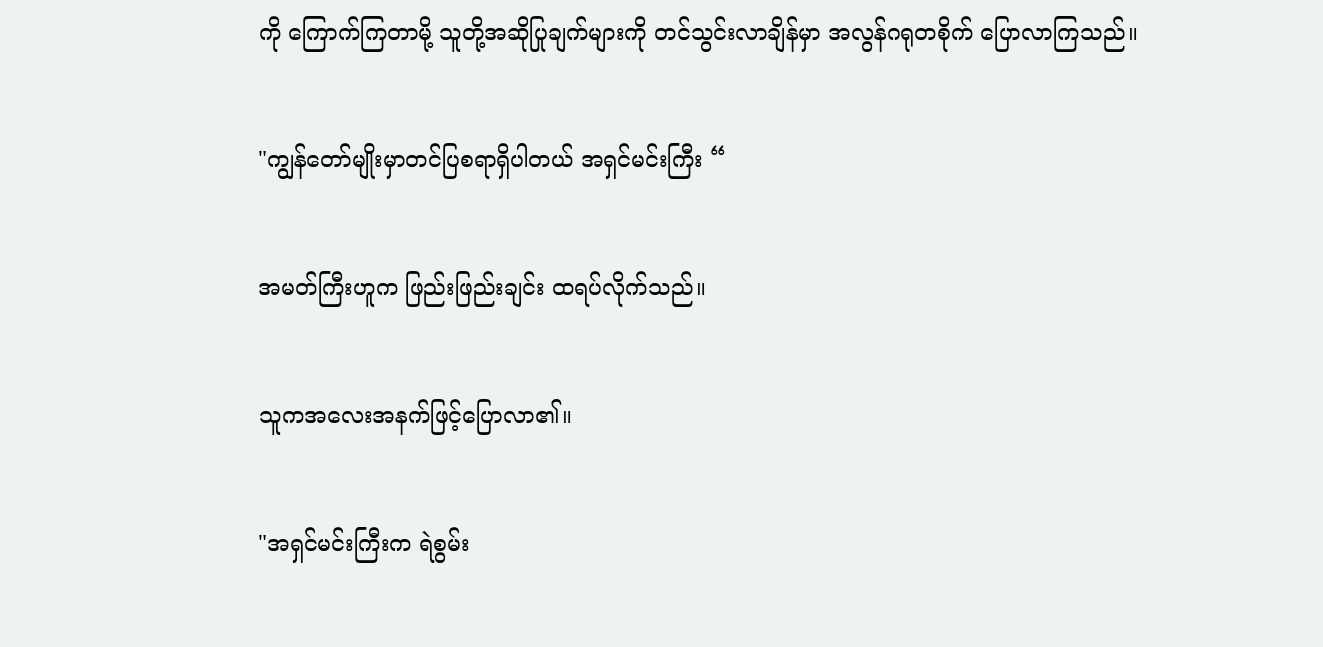ကို ကြောက်ကြတာမို့ သူတို့အဆိုပြုချက်များကို တင်သွင်းလာချိန်မှာ အလွန်ဂရုတစိုက် ပြောလာကြသည်။


"ကျွန်တော်မျိုးမှာတင်ပြစရာရှိပါတယ် အရှင်မင်းကြီး “


အမတ်ကြီးဟူက ဖြည်းဖြည်းချင်း ထရပ်လိုက်သည်။


သူကအလေးအနက်ဖြင့်ပြောလာ၏။


"အရှင်မင်းကြီးက ရဲစွမ်း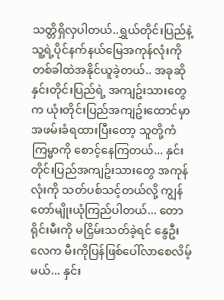သတ္တိရှိလှပါတယ်..ရွှယ်တိုင်းပြည်နဲ့ သူ့ရဲ့ပိုင်နက်နယ်မြေအကုန်လုံးကို တစ်ခါထဲအနိုင်ယူခဲ့တယ်.. အခုဆို နှင်းတိုင်းပြည်ရဲ့ အကျဥ်းသားတွေက ယုံးတိုင်းပြည်အကျဥ်းထောင်မှာ အဖမ်းခံရထားပြီးတော့ သူတို့ကံကြမ္မာကို စောင့်နေကြတယ်... နှင်းတိုင်းပြည်အကျဥ်းသားတွေ အကုန်လုံးကို သတ်ပစ်သင့်တယ်လို့ ကျွန်တော်မျိုးယုံကြည်ပါတယ်... တောရိုင်းမီးကို မငြှိမ်းသတ်ခဲ့ရင် နွေဦးလေက မီးကိုပြန်ဖြစ်ပေါ်လာစေလိမ့်မယ်... နှင်း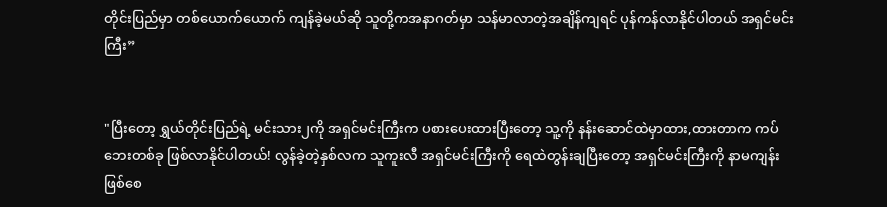တိုင်းပြည်မှာ တစ်ယောက်ယောက် ကျန်ခဲ့မယ်ဆို သူတို့ကအနာဂတ်မှာ သန်မာလာတဲ့အချိန်ကျရင် ပုန်ကန်လာနိုင်ပါတယ် အရှင်မင်းကြီး”


"ပြီးတော့ ရွှယ်တိုင်းပြည်ရဲ့ မင်းသား၂ကို အရှင်မင်းကြီးက ပစားပေးထားပြီးတော့ သူ့ကို နန်းဆောင်ထဲမှာထား,ထားတာက ကပ်ဘေးတစ်ခု ဖြစ်လာနိုင်ပါတယ်! လွန်ခဲ့တဲ့နှစ်လက သူကူးလီ အရှင်မင်းကြီးကို ရေထဲတွန်းချပြီးတော့ အရှင်မင်းကြီးကို နာမကျန်းဖြစ်စေ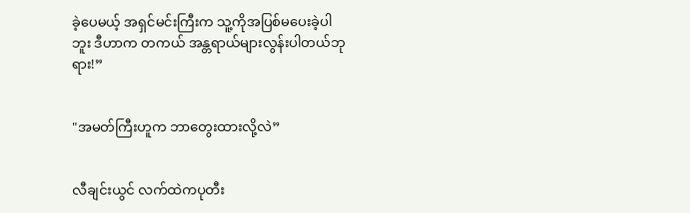ခဲ့ပေမယ့် အရှင်မင်းကြီးက သူ့ကိုအပြစ်မပေးခဲ့ပါဘူး ဒီဟာက တကယ် အန္တရာယ်များလွန်းပါတယ်ဘုရား!”


"အမတ်ကြီးဟူက ဘာတွေးထားလို့လဲ”


လီချင်းယွင် လက်ထဲကပုတီး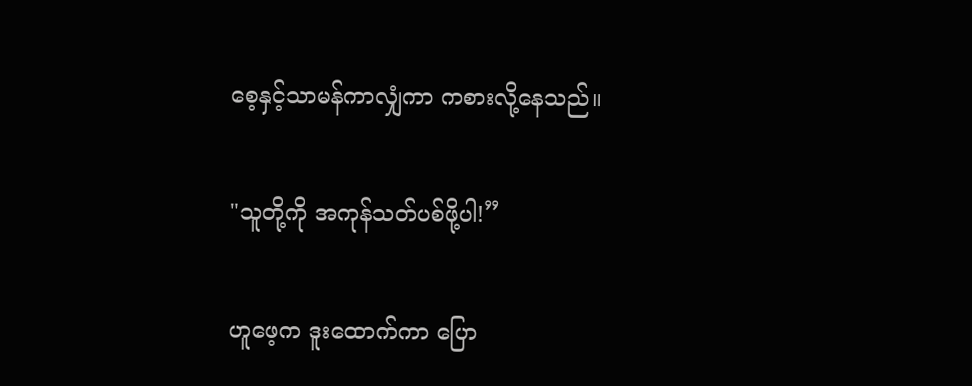စေ့နှင့်သာမန်ကာလျှံကာ ကစားလို့နေသည်။


"သူတို့ကို အကုန်သတ်ပစ်ဖို့ပါ!”


ဟူဖေ့က ဒူးထောက်ကာ ပြော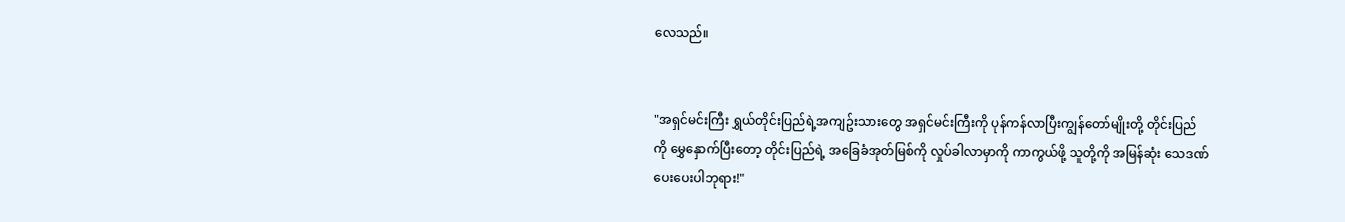လေသည်။


"အရှင်မင်းကြီး ရွှယ်တိုင်းပြည်ရဲ့အကျဥ်းသားတွေ အရှင်မင်းကြီးကို ပုန်ကန်လာပြီးကျွန်တော်မျိုးတို့ တိုင်းပြည်ကို မွှေနှောက်ပြီးတော့ တိုင်းပြည်ရဲ့ အခြေခံအုတ်မြစ်ကို လှုပ်ခါလာမှာကို ကာကွယ်ဖို့ သူတို့ကို အမြန်ဆုံး သေဒဏ်ပေးပေးပါဘုရား!"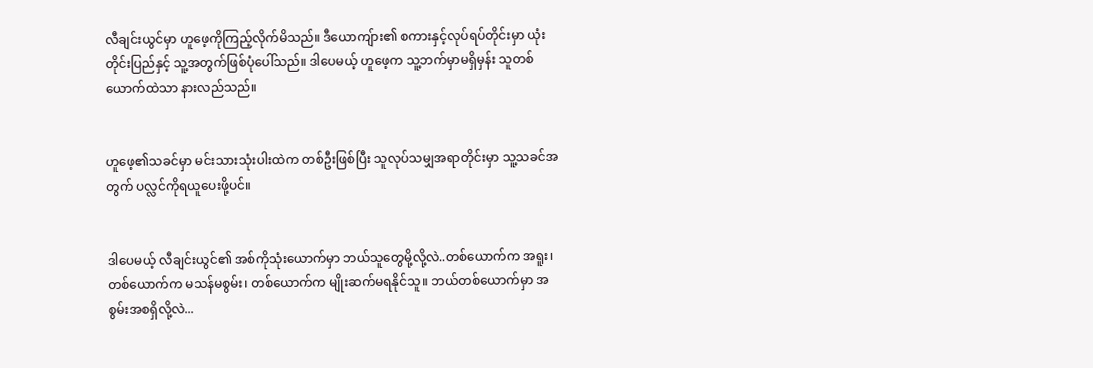လီချင်းယွင်မှာ ဟူဖေ့ကိုကြည့်လိုက်မိသည်။ ဒီယောကျ်ား၏ စကားနှင့်လုပ်ရပ်တိုင်းမှာ ယုံးတိုင်းပြည်နှင့် သူ့အတွက်ဖြစ်ပုံပေါ်သည်။ ဒါပေမယ့် ဟူဖေ့က သူ့ဘက်မှာမရှိမှန်း သူတစ်ယောက်ထဲသာ နားလည်သည်။


ဟူဖေ့၏သခင်မှာ မင်းသားသုံးပါးထဲက တစ်ဦးဖြစ်ပြီး သူလုပ်သမျှအရာတိုင်းမှာ သူ့သခင်အတွက် ပလ္လင်ကိုရယူပေးဖို့ပင်။


ဒါပေမယ့် လီချင်းယွင်၏ အစ်ကိုသုံးယောက်မှာ ဘယ်သူတွေမို့လို့လဲ..တစ်ယောက်က အရူး၊ တစ်ယောက်က မသန်မစွမ်း၊ တစ်ယောက်က မျိုးဆက်မရနိုင်သူ။ ဘယ်တစ်ယောက်မှာ အစွမ်းအစရှိလို့လဲ...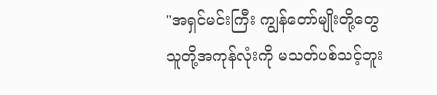"အရှင်မင်းကြီး ကျွန်တော်မျိုးတို့တွေ သူတို့အကုန်လုံးကို မသတ်ပစ်သင့်ဘူး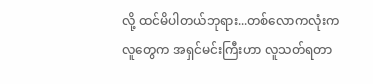လို့ ထင်မိပါတယ်ဘုရား...တစ်လောကလုံးကလူတွေက အရှင်မင်းကြီးဟာ လူသတ်ရတာ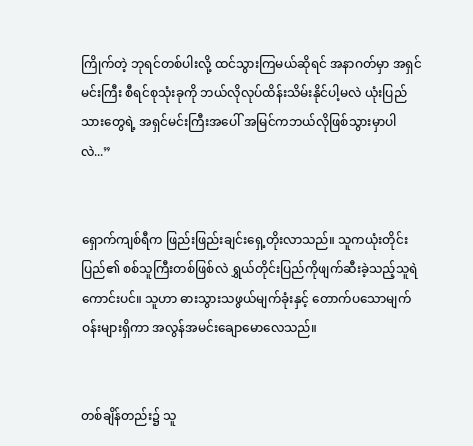ကြိုက်တဲ့ ဘုရင်တစ်ပါးလို့ ထင်သွားကြမယ်ဆိုရင် အနာဂတ်မှာ အရှင်မင်းကြီး စီရင်စုသုံးခုကို ဘယ်လိုလုပ်ထိန်းသိမ်းနိုင်ပါ့မလဲ ယုံးပြည်သားတွေရဲ့ အရှင်မင်းကြီးအပေါ် အမြင်ကဘယ်လိုဖြစ်သွားမှာပါလဲ...”


ရှောက်ကျစ်ရီက ဖြည်းဖြည်းချင်းရှေ့တိုးလာသည်။ သူကယုံးတိုင်းပြည်၏ စစ်သူကြီးတစ်ဖြစ်လဲ ရွှယ်တိုင်းပြည်ကိုဖျက်ဆီးခဲ့သည့်သူရဲကောင်းပင်။ သူဟာ ဓားသွားသဖွယ်မျက်ခုံးနှင့် တောက်ပသောမျက်ဝန်းများရှိကာ အလွန်အမင်းချောမောလေသည်။


တစ်ချိန်တည်း၌ သူ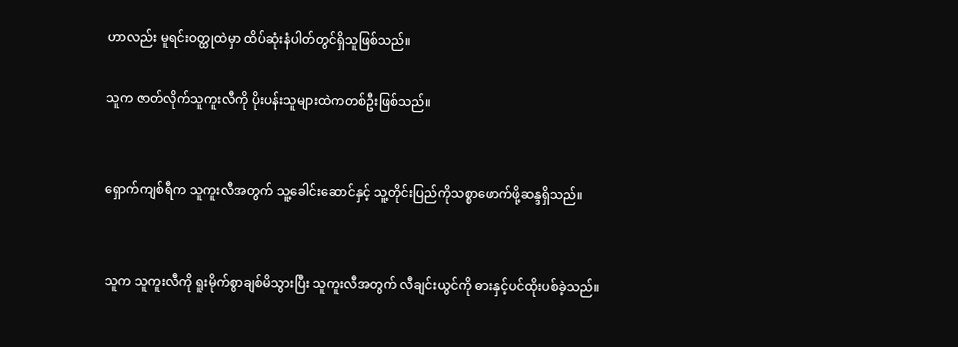ဟာလည်း မူရင်းဝတ္ထုထဲမှာ ထိပ်ဆုံးနံပါတ်တွင်ရှိသူဖြစ်သည်။

သူက ဇာတ်လိုက်သူကူးလီကို ပိုးပန်းသူများထဲကတစ်ဦးဖြစ်သည်။


ရှောက်ကျစ်ရီက သူကူးလီအတွက် သူ့ခေါင်းဆောင်နှင့် သူ့တိုင်းပြည်ကိုသစ္စာဖောက်ဖို့ဆန္ဒရှိသည်။


သူက သူကူးလီကို ရူးမိုက်စွာချစ်မိသွားပြီး သူကူးလီအတွက် လီချင်းယွင်ကို ဓားနှင့်ပင်ထိုးပစ်ခဲ့သည်။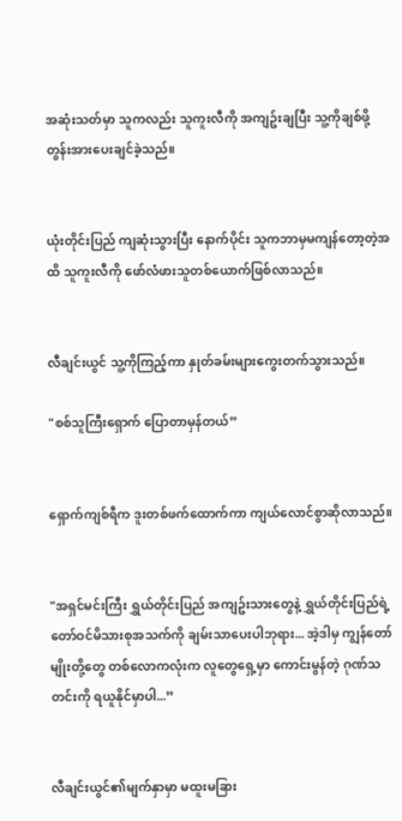အဆုံးသတ်မှာ သူကလည်း သူကူးလီကို အကျဥ်းချပြီး သူ့ကိုချစ်ဖို့ တွန်းအားပေးချင်ခဲ့သည်။


ယုံးတိုင်းပြည် ကျဆုံးသွားပြီး နောက်ပိုင်း သူကဘာမှမကျန်တော့တဲ့အထိ သူကူးလီကို ဖော်လံဖားသူတစ်ယောက်ဖြစ်လာသည်။


လီချင်းယွင် သူ့ကိုကြည့်ကာ နှုတ်ခမ်းများကွေးတက်သွားသည်။

"စစ်သူကြီးရှောက် ပြောတာမှန်တယ်”


ရှောက်ကျစ်ရီက ဒူးတစ်ဖက်ထောက်ကာ ကျယ်လောင်စွာဆိုလာသည်။


"အရှင်မင်းကြီး ရွှယ်တိုင်းပြည် အကျဥ်းသားတွေနဲ့ ရွှယ်တိုင်းပြည်ရဲ့ တော်ဝင်မိသားစုအသက်ကို ချမ်းသာပေးပါဘုရား... အဲ့ဒါမှ ကျွန်တော်မျိုးတို့တွေ တစ်လောကလုံးက လူတွေရှေ့မှာ ကောင်းမွန်တဲ့ ဂုဏ်သတင်းကို ရယူနိုင်မှာပါ...”


လီချင်းယွင်၏မျက်နှာမှာ မထူးမခြား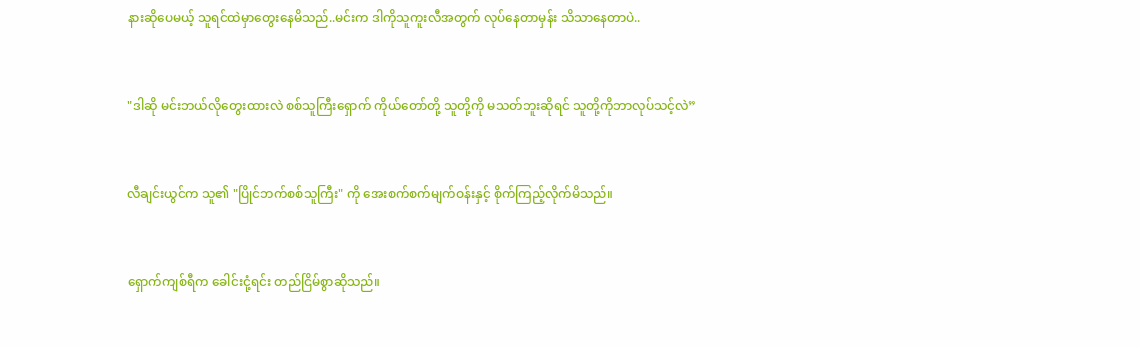နားဆိုပေမယ့် သူရင်ထဲမှာတွေးနေမိသည်..မင်းက ဒါကိုသူကူးလီအတွက် လုပ်နေတာမှန်း သိသာနေတာပဲ..


"ဒါဆို မင်းဘယ်လိုတွေးထားလဲ စစ်သူကြီးရှောက် ကိုယ်တော်တို့ သူတို့ကို မသတ်ဘူးဆိုရင် သူတို့ကိုဘာလုပ်သင့်လဲ”


လီချင်းယွင်က သူ၏ "ပြိုင်ဘက်စစ်သူကြီး" ကို အေးစက်စက်မျက်ဝန်းနှင့် စိုက်ကြည့်လိုက်မိသည်။


ရှောက်ကျစ်ရီက ခေါင်းငုံ့ရင်း တည်ငြိမ်စွာဆိုသည်။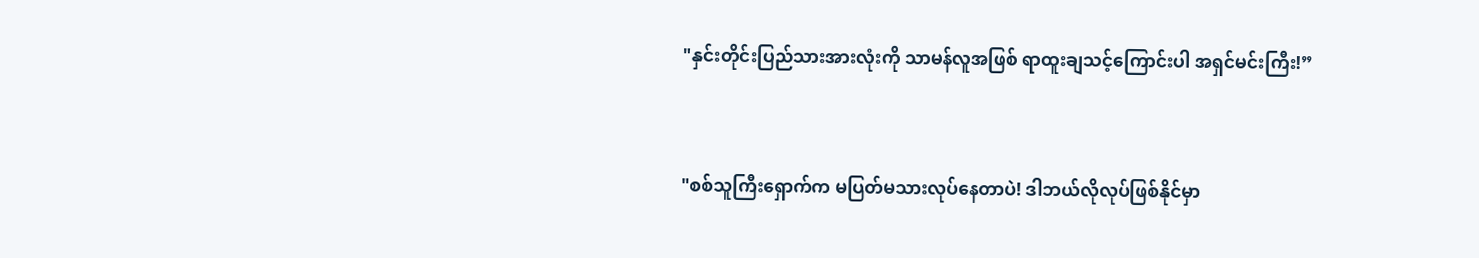"နှင်းတိုင်းပြည်သားအားလုံးကို သာမန်လူအဖြစ် ရာထူးချသင့်ကြောင်းပါ အရှင်မင်းကြီး!”


"စစ်သူကြီးရှောက်က မပြတ်မသားလုပ်နေတာပဲ! ဒါဘယ်လိုလုပ်ဖြစ်နိုင်မှာ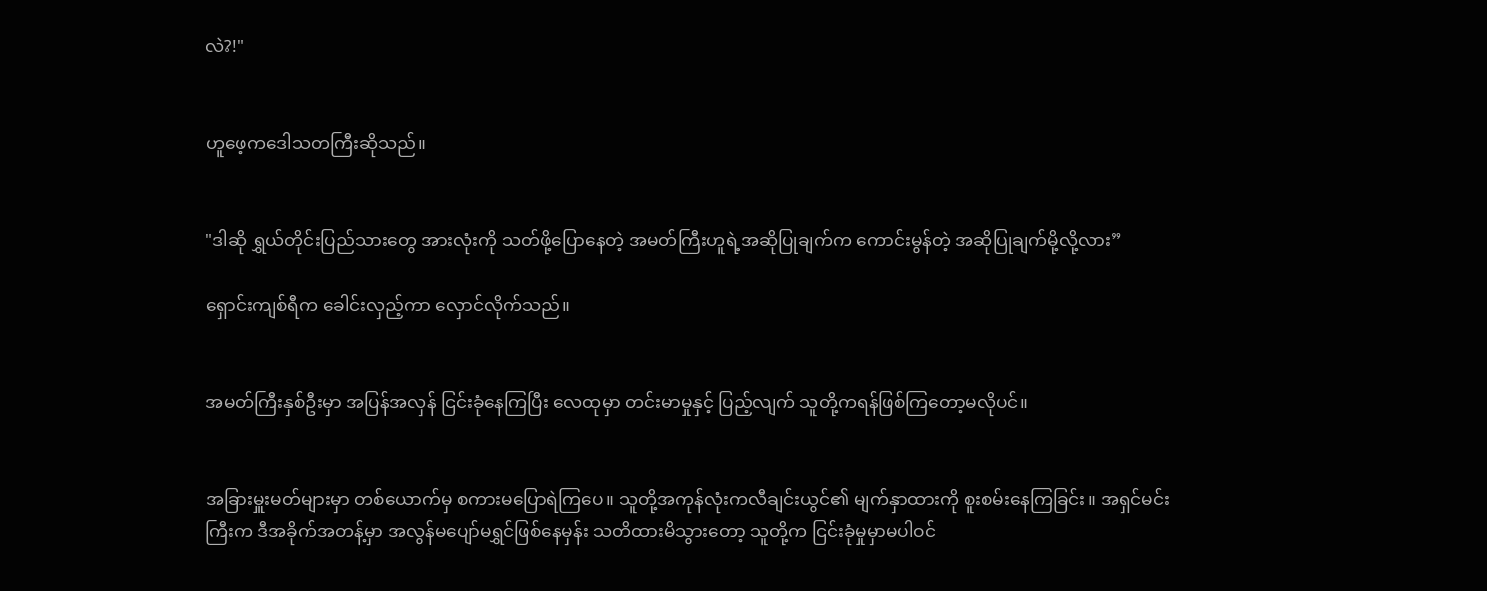လဲ?!"


ဟူဖေ့ကဒေါသတကြီးဆိုသည်။


"ဒါဆို ရွှယ်တိုင်းပြည်သားတွေ အားလုံးကို သတ်ဖို့ပြောနေတဲ့ အမတ်ကြီးဟူရဲ့အဆိုပြုချက်က ကောင်းမွန်တဲ့ အဆိုပြုချက်မို့လို့လား”

ရှောင်းကျစ်ရီက ခေါင်းလှည့်ကာ လှောင်လိုက်သည်။


အမတ်ကြီးနှစ်ဦးမှာ အပြန်အလှန် ငြင်းခုံနေကြပြီး လေထုမှာ တင်းမာမှုနှင့် ပြည့်လျက် သူတို့ကရန်ဖြစ်ကြတော့မလိုပင်။


အခြားမှူးမတ်များမှာ တစ်ယောက်မှ စကားမပြောရဲကြပေ။ သူတို့အကုန်လုံးကလီချင်းယွင်၏ မျက်နှာထားကို စူးစမ်းနေကြခြင်း။ အရှင်မင်းကြီးက ဒီအခိုက်အတန့်မှာ အလွန်မပျော်မရွှင်ဖြစ်နေမှန်း သတိထားမိသွားတော့ သူတို့က ငြင်းခုံမှုမှာမပါဝင်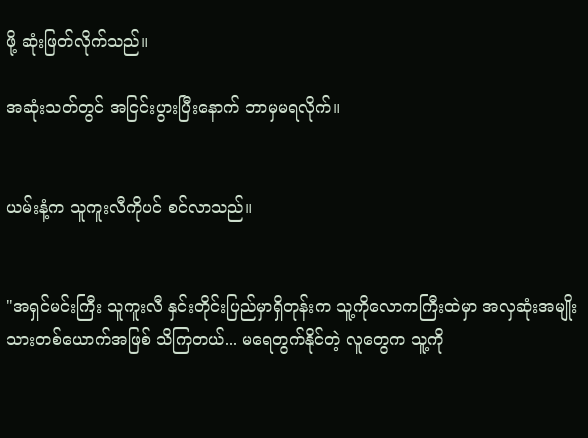ဖို့ ဆုံးဖြတ်လိုက်သည်။

အဆုံးသတ်တွင် အငြင်းပွားပြီးနောက် ဘာမှမရလိုက်။


ယမ်းနံ့က သူကူးလီကိုပင် စင်လာသည်။


"အရှင်မင်းကြီး သူကူးလီ နှင်းတိုင်းပြည်မှာရှိတုန်းက သူ့ကိုလောကကြီးထဲမှာ အလှဆုံးအမျိုးသားတစ်ယောက်အဖြစ် သိကြတယ်... မရေတွက်နိုင်တဲ့ လူတွေက သူ့ကို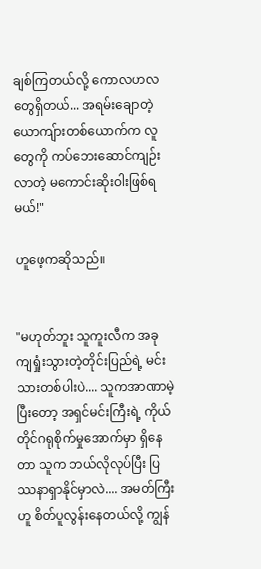ချစ်ကြတယ်လို့ ကောလဟလတွေရှိတယ်... အရမ်းချောတဲ့ယောကျ်ားတစ်ယောက်က လူတွေကို ကပ်ဘေး‌ဆောင်ကျဉ်းလာတဲ့ မကောင်းဆိုးဝါးဖြစ်ရမယ်!"

ဟူဖေ့ကဆိုသည်။


"မဟုတ်ဘူး သူကူးလီက အခုကျရှုံးသွားတဲ့တိုင်းပြည်ရဲ့ မင်းသားတစ်ပါးပဲ.... သူကအာဏာမဲ့ပြီးတော့ အရှင်မင်းကြီးရဲ့ ကိုယ်တိုင်ဂရုစိုက်မှုအောက်မှာ ရှိနေတာ သူက ဘယ်လိုလုပ်ပြီး ပြဿနာရှာနိုင်မှာလဲ.... အမတ်ကြီးဟူ စိတ်ပူလွန်းနေတယ်လို့ ကျွန်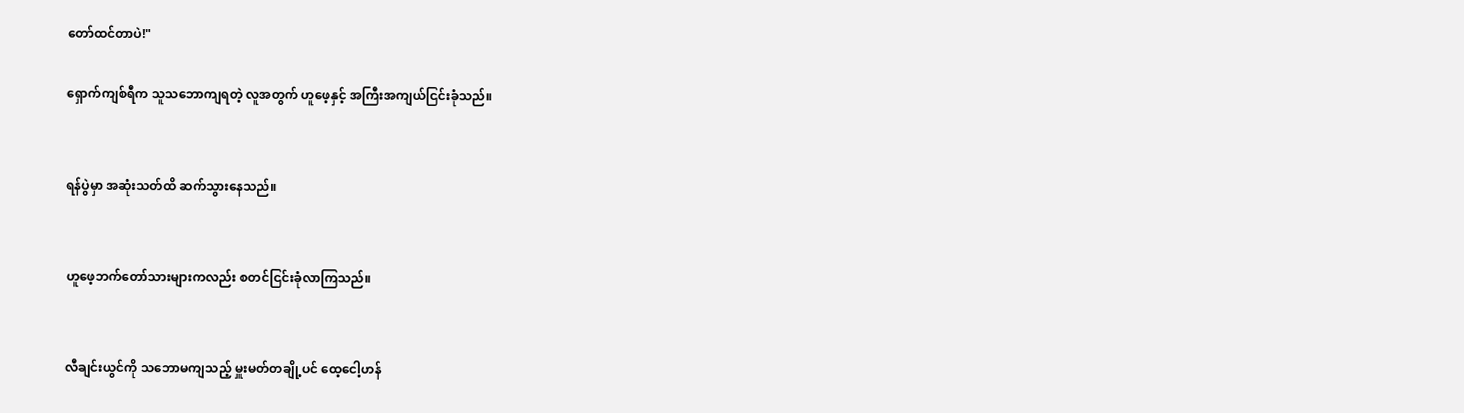တော်ထင်တာပဲ!"

ရှောက်ကျစ်ရီက သူသဘောကျရတဲ့ လူအတွက် ဟူဖေ့နှင့် အကြီးအကျယ်ငြင်းခုံသည်။


ရန်ပွဲမှာ အဆုံးသတ်ထိ ဆက်သွားနေသည်။


ဟူဖေ့ဘက်တော်သားများကလည်း စတင်ငြင်းခုံလာကြသည်။


လီချင်းယွင်ကို သဘောမကျသည့် မှူးမတ်တချို့ပင် ထေ့ငေါ့ဟန်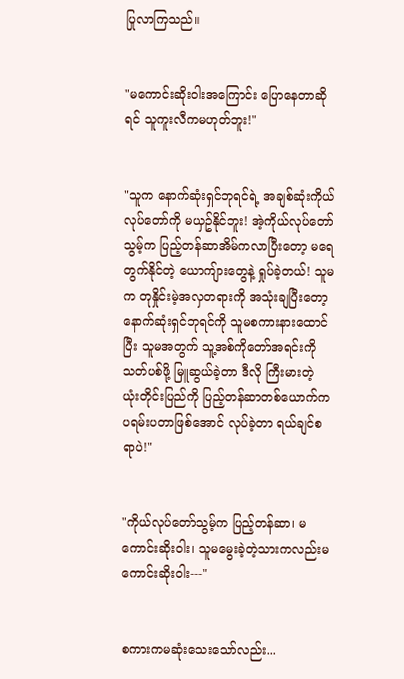ပြုလာကြသည်။


"မကောင်းဆိုးဝါးအကြောင်း ပြောနေတာဆိုရင် သူကူးလီကမဟုတ်ဘူး!"


"သူက နောက်ဆုံးရှင်ဘုရင်ရဲ့ အချစ်ဆုံးကိုယ်လုပ်တော်ကို မယှဥ်နိုင်ဘူး! အဲ့ကိုယ်လုပ်တော်သွမ့်က ပြည့်တန်ဆာအိမ်ကလာပြီးတော့ မရေတွက်နိုင်တဲ့ ယောကျ်ားတွေနဲ့ ရှုပ်ခဲ့တယ်! သူမက တုနှိုင်းမဲ့အလှတရားကို အသုံးချပြီးတော့ နောက်ဆုံးရှင်ဘုရင်ကို သူမစကားနားထောင်ပြီး သူမအတွက် သူ့အစ်ကိုတော်အရင်းကို သတ်ပစ်ဖို့ မြူဆွယ်ခဲ့တာ ဒီလို ကြီးမားတဲ့ ယုံးတိုင်းပြည်ကို ပြည့်တန်ဆာတစ်ယောက်က ပရမ်းပတာဖြစ်အောင် လုပ်ခဲ့တာ ရယ်ချင်စရာပဲ!"


"ကိုယ်လုပ်တော်သွမ့်က ပြည့်တန်ဆာ၊ မကောင်းဆိုးဝါး၊ သူမမွေးခဲ့တဲ့သားကလည်းမကောင်းဆိုးဝါး---"


စကားကမဆုံးသေးသော်လည်း...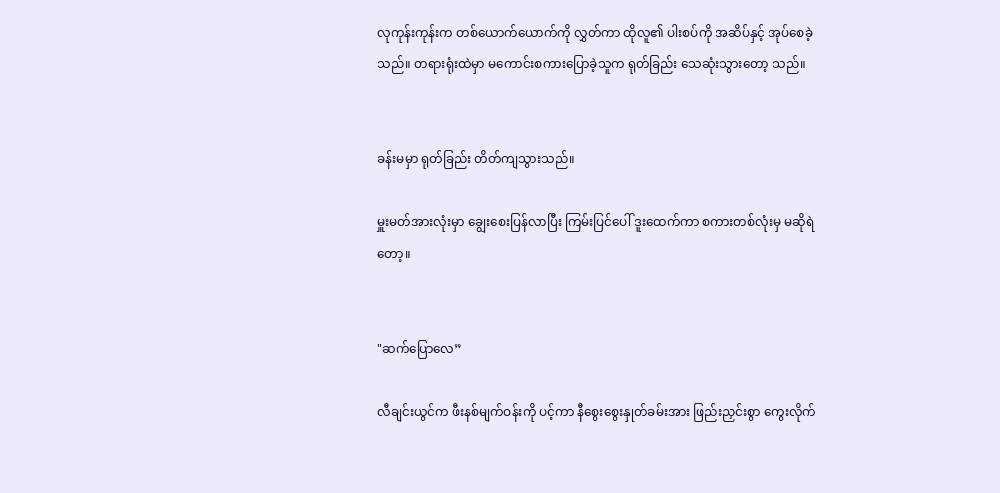လုကုန်းကုန်းက တစ်ယောက်ယောက်ကို လွှတ်ကာ ထိုလူ၏ ပါးစပ်ကို အဆိပ်နှင့် အုပ်စေခဲ့သည်။ တရားရုံးထဲမှာ မကောင်းစကားပြောခဲ့သူက ရုတ်ခြည်း သေဆုံးသွားတော့ သည်။


ခန်းမမှာ ရုတ်ခြည်း တိတ်ကျသွားသည်။

မှူးမတ်အားလုံးမှာ ချွေးစေးပြန်လာပြီး ကြမ်းပြင်ပေါ် ဒူးထေက်ကာ စကားတစ်လုံးမှ မဆိုရဲတော့။


"ဆက်ပြောလေ”

လီချင်းယွင်က ဖီးနစ်မျက်ဝန်းကို ပင့်ကာ နီစွေးစွေးနှုတ်ခမ်းအား ဖြည်းညှင်းစွာ ကွေးလိုက်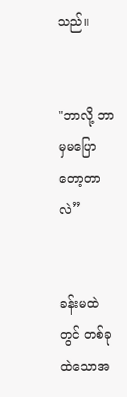သည်။


"ဘာလို့ ဘာမှမပြောတော့တာလဲ”


ခန်းမထဲတွင် တစ်ခုထဲသောအ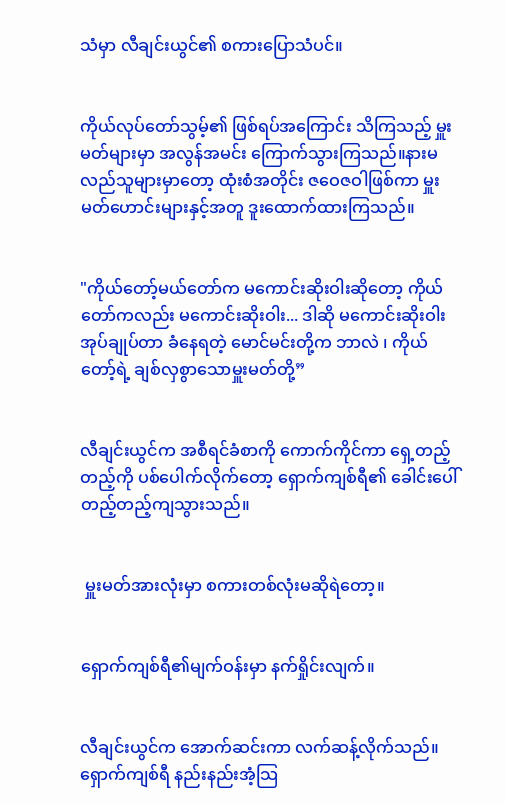သံမှာ လီချင်းယွင်၏ စကားပြောသံပင်။


ကိုယ်လုပ်တော်သွမ့်၏ ဖြစ်ရပ်အကြောင်း သိကြသည့် မှူးမတ်များမှာ အလွန်အမင်း ကြောက်သွားကြသည်။နားမလည်သူများမှာတော့ ထုံးစံအတိုင်း ဇဝေဇဝါဖြစ်ကာ မှူးမတ်ဟောင်းများနှင့်အတူ ဒူးထောက်ထားကြသည်။


"ကိုယ်တော့်မယ်တော်က မကောင်းဆိုးဝါးဆိုတော့ ကိုယ်တော်ကလည်း မကောင်းဆိုးဝါး... ဒါဆို မကောင်းဆိုးဝါး အုပ်ချုပ်တာ ခံနေရတဲ့ မောင်မင်းတို့က ဘာလဲ ၊ ကိုယ်တော့်ရဲ့ ချစ်လှစွာသောမှူးမတ်တို့”


လီချင်းယွင်က အစီရင်ခံစာကို ကောက်ကိုင်ကာ ရှေ့တည့်တည့်ကို ပစ်ပေါက်လိုက်တော့ ရှောက်ကျစ်ရီ၏ ခေါင်းပေါ် တည့်တည့်ကျသွားသည်။


 မှူးမတ်အားလုံးမှာ စကားတစ်လုံးမဆိုရဲတော့။


ရှောက်ကျစ်ရီ၏မျက်ဝန်းမှာ နက်ရှိုင်းလျက်။


လီချင်းယွင်က အောက်ဆင်းကာ လက်ဆန့်လိုက်သည်။ရှောက်ကျစ်ရီ နည်းနည်းအံ့သြ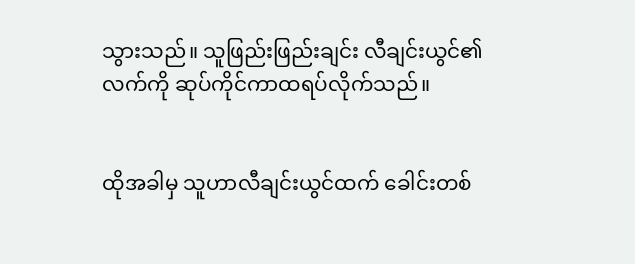သွားသည်။ သူဖြည်းဖြည်းချင်း လီချင်းယွင်၏လက်ကို ဆုပ်ကိုင်ကာထရပ်လိုက်သည်။


ထိုအခါမှ သူဟာလီချင်းယွင်ထက် ခေါင်းတစ်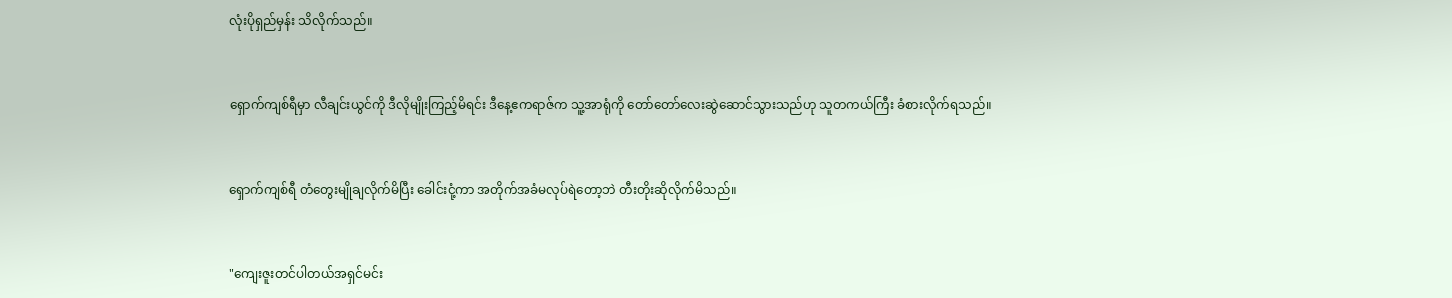လုံးပိုရှည်မှန်း သိလိုက်သည်။


ရှောက်ကျစ်ရီမှာ လီချင်းယွင်ကို ဒီလိုမျိုးကြည့်မိရင်း ဒီနေ့ဧကရာဇ်က သူ့အာရုံကို တော်တော်လေးဆွဲဆောင်သွားသည်ဟု သူတကယ်ကြီး ခံစားလိုက်ရသည်။


ရှောက်ကျစ်ရီ တံတွေးမျိုချလိုက်မိပြီး ခေါင်းငုံ့ကာ အတိုက်အခံမလုပ်ရဲတော့ဘဲ တီးတိုးဆိုလိုက်မိသည်။


"ကျေးဇူးတင်ပါတယ်အရှင်မင်း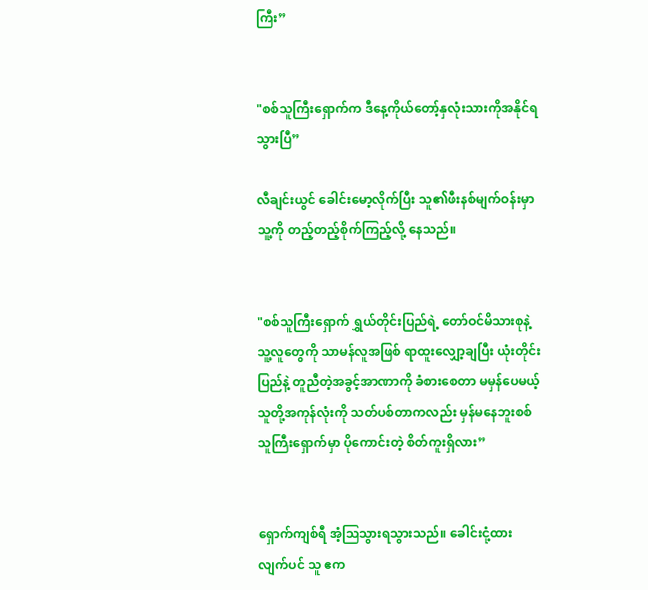ကြီး”


"စစ်သူကြီးရှောက်က ဒီနေ့ကိုယ်တော့်နှလုံးသားကိုအနိုင်ရသွားပြီ”

လီချင်းယွင် ခေါင်းမော့လိုက်ပြီး သူ၏ဖီးနစ်မျက်ဝန်းမှာ သူ့ကို တည့်တည့်စိုက်ကြည့်လို့ နေသည်။


"စစ်သူကြီးရှောက် ရွှယ်တိုင်းပြည်ရဲ့ တော်ဝင်မိသားစုနဲ့ သူ့လူတွေကို သာမန်လူအဖြစ် ရာထူးလျှော့ချပြီး ယုံးတိုင်းပြည်နဲ့ တူညီတဲ့အခွင့်အာဏာကို ခံစားစေတာ မမှန်ပေမယ့် သူတို့အကုန်လုံးကို သတ်ပစ်တာကလည်း မှန်မနေဘူးစစ်သူကြီးရှောက်မှာ ပိုကောင်းတဲ့ စိတ်ကူးရှိလား”


ရှောက်ကျစ်ရီ အံ့ဩသွားရသွားသည်။ ခေါင်းငုံ့ထားလျက်ပင် သူ ဧက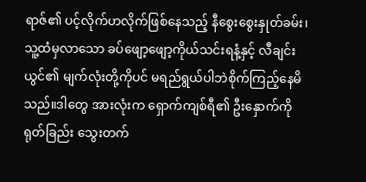ရာဇ်၏ ပင့်လိုက်ဟလိုက်ဖြစ်နေသည့် နီစွေးစွေးနှုတ်ခမ်း၊ သူ့ထံမှလာသော ခပ်ဖျော့ဖျော့ကိုယ်သင်းရနံ့နှင့် လီချင်းယွင်၏ မျက်လုံးတို့ကိုပင် မရည်ရွယ်ပါဘဲစိုက်ကြည့်နေမိသည်။ဒါတွေ အားလုံးက ရှောက်ကျစ်ရီ၏ ဦးနှောက်ကို ရုတ်ခြည်း သွေးတက်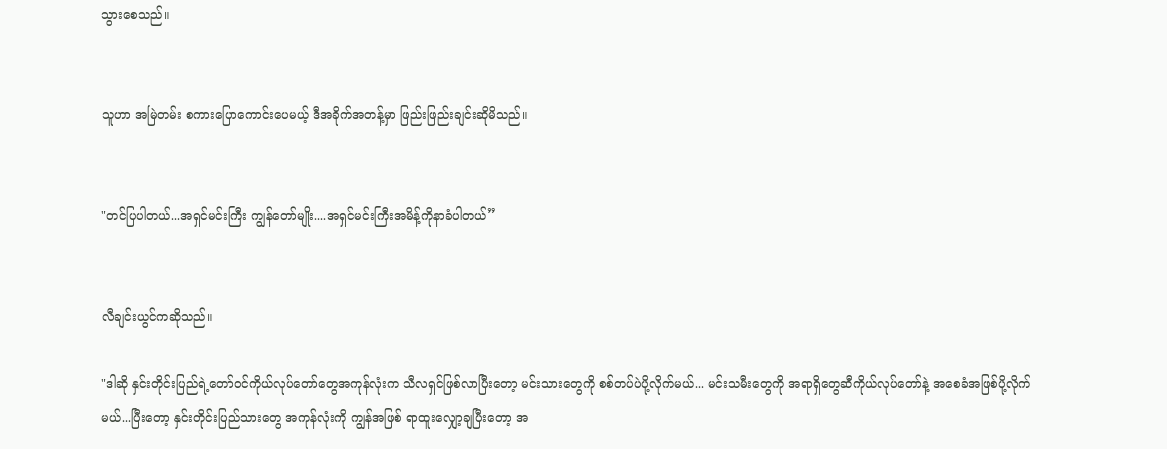သွားစေသည်။


သူဟာ အမြဲတမ်း စကားပြောကောင်းပေမယ့် ဒီအခိုက်အတန့်မှာ ဖြည်းဖြည်းချင်းဆိုမိသည်။


"တင်ပြပါတယ်...အရှင်မင်းကြီး ကျွန်တော်မျိုး....အရှင်မင်းကြီးအမိန့်ကိုနာခံပါတယ်”


လီချင်းယွင်ကဆိုသည်။

"ဒါဆို နှင်းတိုင်းပြည်ရဲ့တော်ဝင်ကိုယ်လုပ်တော်တွေအကုန်လုံးက သီလရှင်ဖြစ်လာပြီးတော့ မင်းသားတွေကို စစ်တပ်ပဲပို့လိုက်မယ်... မင်းသမီးတွေကို အရာရှိတွေဆီကိုယ်လုပ်တော်နဲ့ အစေခံအဖြစ်ပို့လိုက်မယ်...ပြီးတော့ နှင်းတိုင်းပြည်သားတွေ အကုန်လုံးကို ကျွန်အဖြစ် ရာထူးလျှော့ချပြီးတော့ အ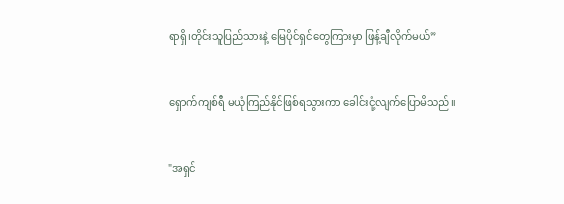ရာရှိ၊တိုင်းသူပြည်သားနဲ့ မြေပိုင်ရှင်တွေကြားမှာ ဖြန့်ချီလိုက်မယ်”


ရှောက်ကျစ်ရီ မယုံကြည်နိုင်ဖြစ်ရသွားကာ ခေါင်းငုံ့လျက်ပြောမိသည်။


"အရှင်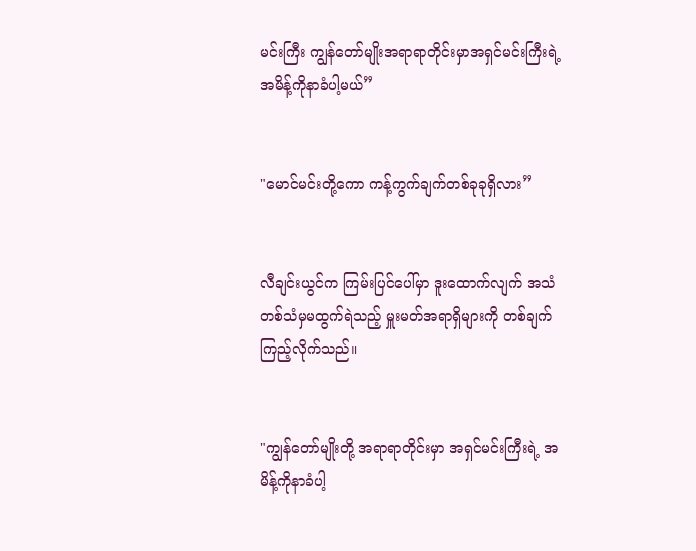မင်းကြီး ကျွန်တော်မျိုးအရာရာတိုင်းမှာအရှင်မင်းကြီးရဲ့ အမိန့်ကိုနာခံပါ့မယ်”


"မောင်မင်းတို့ကော ကန့်ကွက်ချက်တစ်ခုခုရှိလား”


လီချင်းယွင်က ကြမ်းပြင်ပေါ်မှာ ဒူးထောက်လျက် အသံတစ်သံမှမထွက်ရဲသည့် မှူးမတ်အရာရှိများကို တစ်ချက်ကြည့်လိုက်သည်။


"ကျွန်တော်မျိုးတို့ အရာရာတိုင်းမှာ အရှင်မင်းကြီးရဲ့ အမိန့်ကိုနာခံပါ့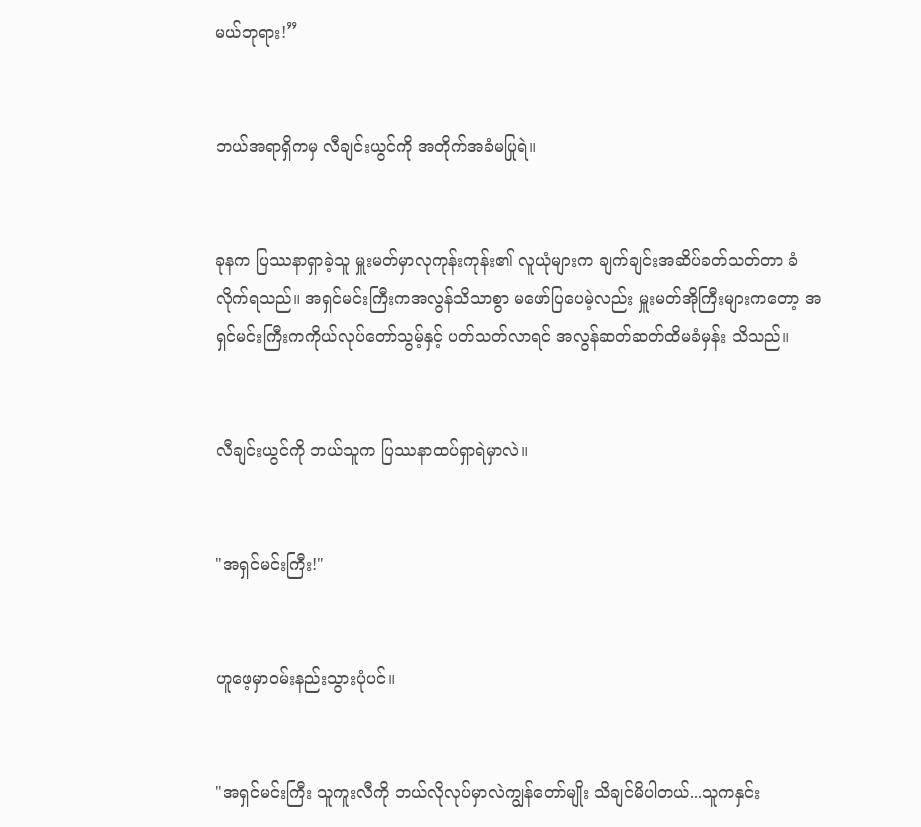မယ်ဘုရား!”


ဘယ်အရာရှိကမှ လီချင်းယွင်ကို အတိုက်အခံမပြုရဲ။


ခုနက ပြဿနာရှာခဲ့သူ မှူးမတ်မှာလုကုန်းကုန်း၏ လူယုံများက ချက်ချင်းအဆိပ်ခတ်သတ်တာ ခံလိုက်ရသည်။ အရှင်မင်းကြီးကအလွန်သိသာစွာ မဖော်ပြပေမဲ့လည်း မှူးမတ်အိုကြီးများကတော့ အရှင်မင်းကြီးကကိုယ်လုပ်တော်သွမ့်နှင့် ပတ်သတ်လာရင် အလွန်ဆတ်ဆတ်ထိမခံမှန်း သိသည်။


လီချင်းယွင်ကို ဘယ်သူက ပြဿနာထပ်ရှာရဲမှာလဲ။


"အရှင်မင်းကြီး!"


ဟူဖေ့မှာဝမ်းနည်းသွားပုံပင်။


"အရှင်မင်းကြီး သူကူးလီကို ဘယ်လိုလုပ်မှာလဲကျွန်တော်မျိုး သိချင်မိပါတယ်...သူကနှင်း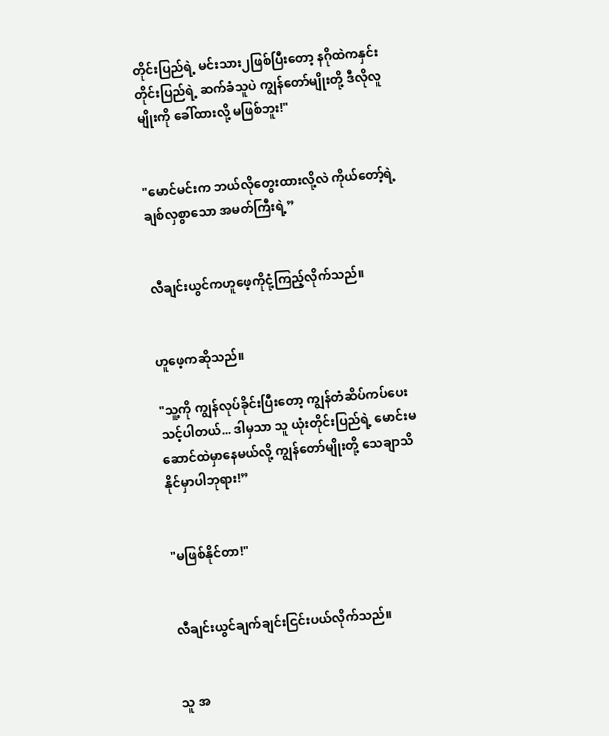တိုင်းပြည်ရဲ့ မင်းသား၂ဖြစ်ပြီးတော့ နဂိုထဲကနှင်းတိုင်းပြည်ရဲ့ ဆက်ခံသူပဲ ကျွန်တော်မျိုးတို့ ဒီလိုလူမျိုးကို ခေါ်ထားလို့ မဖြစ်ဘူး!"


"မောင်မင်းက ဘယ်လိုတွေးထားလို့လဲ ကိုယ်တော့်ရဲ့ ချစ်လှစွာသော အမတ်ကြီးရဲ့”


လီချင်းယွင်ကဟူဖေ့ကိုငုံ့ကြည့်လိုက်သည်။


ဟူဖေ့ကဆိုသည်။

"သူ့ကို ကျွန်လုပ်ခိုင်းပြီးတော့ ကျွန်တံဆိပ်ကပ်ပေးသင့်ပါတယ်... ဒါမှသာ သူ ယုံးတိုင်းပြည်ရဲ့ မောင်းမဆောင်ထဲမှာနေမယ်လို့ ကျွန်တော်မျိုးတို့ သေချာသိနိုင်မှာပါဘုရား!”


"မဖြစ်နိုင်တာ!"


လီချင်းယွင်ချက်ချင်းငြင်းပယ်လိုက်သည်။


သူ အ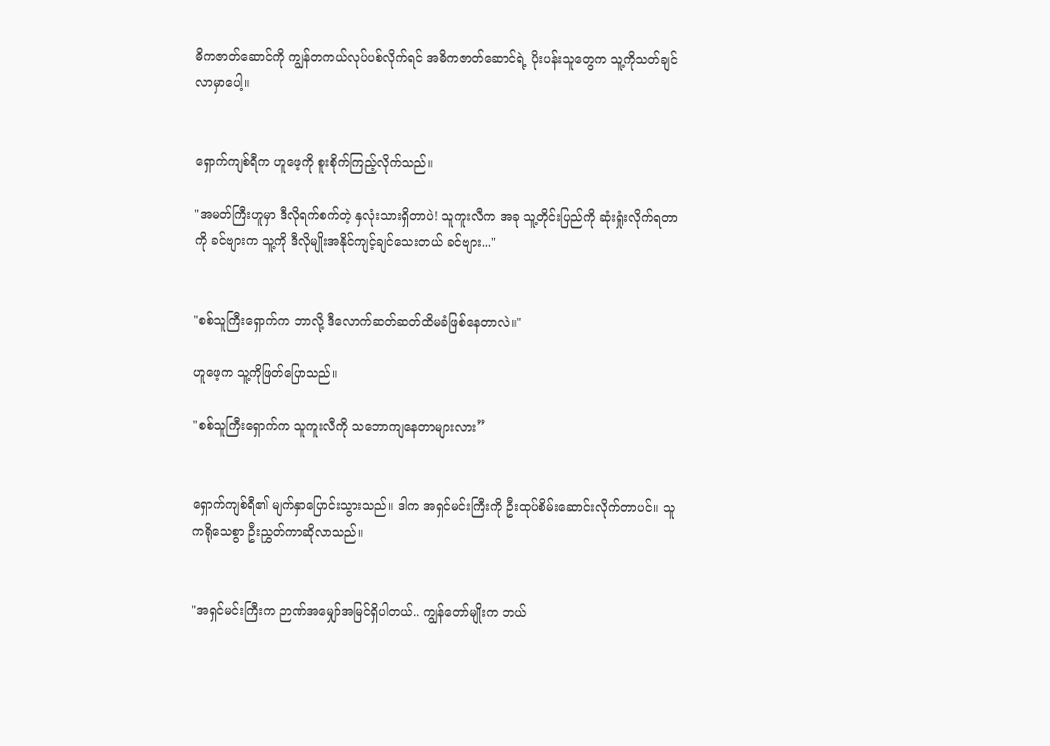ဓိကဇာတ်ဆောင်ကို ကျွန်တကယ်လုပ်ပစ်လိုက်ရင် အဓိကဇာတ်ဆောင်ရဲ့ ပိုးပန်းသူတွေက သူ့ကိုသတ်ချင်လာမှာပေါ့။


ရှောက်ကျစ်ရီက ဟူဖေ့ကို စူးစိုက်ကြည့်လိုက်သည်။

"အမတ်ကြီးဟူမှာ ဒီလိုရက်စက်တဲ့ နှလုံးသားရှိတာပဲ! သူကူးလီက အခု သူ့တိုင်းပြည်ကို ဆုံးရှုံးလိုက်ရတာကို ခင်ဗျားက သူ့ကို ဒီလိုမျိုးအနိုင်ကျင့်ချင်သေးတယ် ခင်ဗျား..."


"စစ်သူကြီးရှောက်က ဘာလို့ ဒီလောက်ဆတ်ဆတ်ထိမခံဖြစ်နေတာလဲ။"

ဟူဖေ့က သူ့ကိုဖြတ်ပြောသည်။

"စစ်သူကြီးရှောက်က သူကူးလီကို သဘောကျနေတာများလား”


ရှောက်ကျစ်ရီ၏ မျက်နှာပြောင်းသွားသည်။ ဒါက အရှင်မင်းကြီးကို ဦးထုပ်စိမ်းဆောင်းလိုက်တာပင်။ သူကရိုသေစွာ ဦးညွှတ်ကာဆိုလာသည်။


"အရှင်မင်းကြီးက ဉာဏ်အမျှော်အမြင်ရှိပါတယ်.. ကျွန်တော်မျိုးက ဘယ်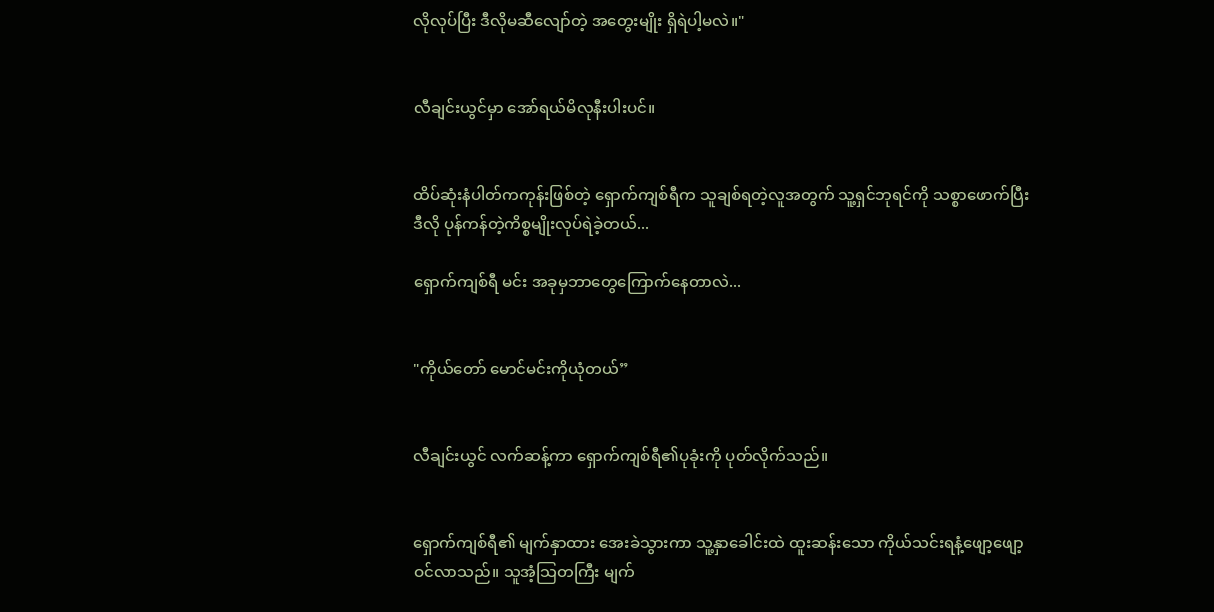လိုလုပ်ပြီး ဒီလိုမဆီလျော်တဲ့ အတွေးမျိုး ရှိရဲပါ့မလဲ။"


လီချင်းယွင်မှာ အော်ရယ်မိလုနီးပါးပင်။


ထိပ်ဆုံးနံပါတ်ကကုန်းဖြစ်တဲ့ ရှောက်ကျစ်ရီက သူချစ်ရတဲ့လူအတွက် သူ့ရှင်ဘုရင်ကို သစ္စာဖောက်ပြီး ဒီလို ပုန်ကန်တဲ့ကိစ္စမျိုးလုပ်ရဲခဲ့တယ်...

ရှောက်ကျစ်ရီ မင်း အခုမှဘာတွေကြောက်နေတာလဲ...


"ကိုယ်တော် မောင်မင်းကိုယုံတယ်”


လီချင်းယွင် လက်ဆန့်ကာ ရှောက်ကျစ်ရီ၏ပုခုံးကို ပုတ်လိုက်သည်။


ရှောက်ကျစ်ရီ၏ မျက်နှာထား အေးခဲသွားကာ သူ့နှာခေါင်းထဲ ထူးဆန်းသော ကိုယ်သင်းရနံ့ဖျော့ဖျော့ဝင်လာသည်။ သူအံ့သြတကြီး မျက်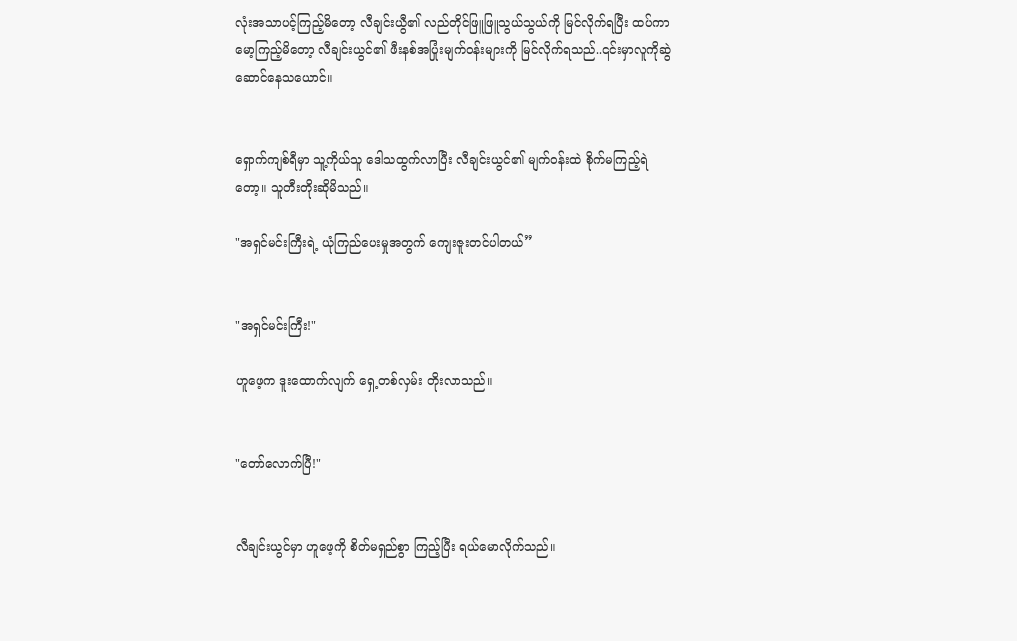လုံးအသာပင့်ကြည့်မိတော့ လီချင်းယွီ၏ လည်တိုင်ဖြူဖြူသွယ်သွယ်ကို မြင်လိုက်ရပြီး ထပ်ကာ မော့ကြည့်မိတော့ လီချင်းယွင်၏ ဖီးနစ်အပြုံးမျက်ဝန်းများကို မြင်လိုက်ရသည်..၎င်းမှာလူကိုဆွဲဆောင်နေသယောင်။


ရှောက်ကျစ်ရီမှာ သူ့ကိုယ်သူ ဒေါသထွက်လာပြီး လီချင်းယွင်၏ မျက်ဝန်းထဲ စိုက်မကြည့်ရဲတော့။ သူတီးတိုးဆိုမိသည်။

"အရှင်မင်းကြီးရဲ့ ယုံကြည်ပေးမှုအတွက် ကျေးဇူးတင်ပါတယ်”


"အရှင်မင်းကြီး!"

ဟူဖေ့က ဒူးထောက်လျက် ရှေ့တစ်လှမ်း တိုးလာသည်။


"တော်လောက်ပြီ!"


လီချင်းယွင်မှာ ဟူဖေ့ကို စိတ်မရှည်စွာ ကြည့်ပြီး ရယ်မောလိုက်သည်။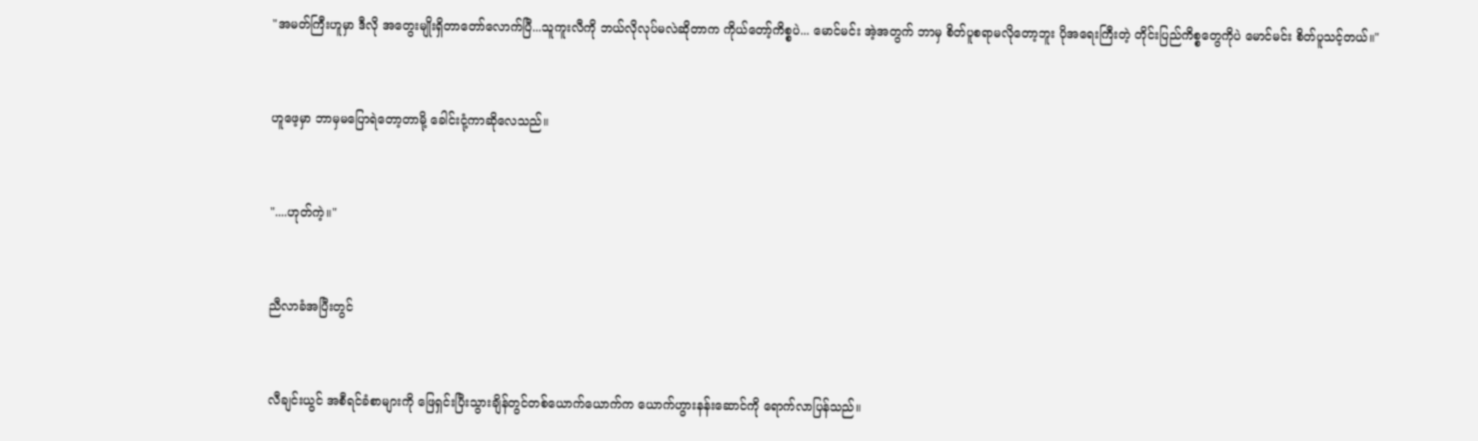"အမတ်ကြီးဟူမှာ ဒီလို အတွေးမျိုးရှိတာတော်လောက်ပြီ...သူကူးလီကို ဘယ်လိုလုပ်မလဲဆိုတာက ကိုယ်တော့်ကိစ္စပဲ... မောင်မင်း အဲ့အတွက် ဘာမှ စိတ်ပူစရာမလိုတော့ဘူး ပိုအရေးကြီးတဲ့ တိုင်းပြည်ကိစ္စတွေကိုပဲ မောင်မင်း စိတ်ပူသင့်တယ်။"


ဟူဖေ့မှာ ဘာမှမပြောရဲတော့တာမို့ ခေါင်းငုံ့ကာဆိုလေသည်။


"....ဟုတ်ကဲ့။"


ညီလာခံအပြီးတွင်


လီချင်းယွင် အစီရင်ခံစာများကို ဖြေရှင်းပြီးသွားချိန်တွင်တစ်ယောက်ယောက်က ယောက်ဟွားနန်းဆောင်ကို ရောက်လာပြန်သည်။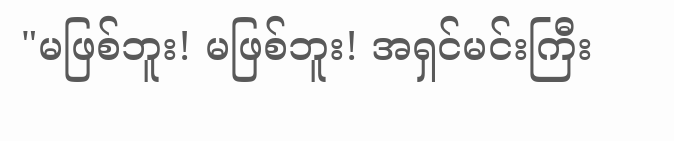"မဖြစ်ဘူး! မဖြစ်ဘူး! အရှင်မင်းကြီး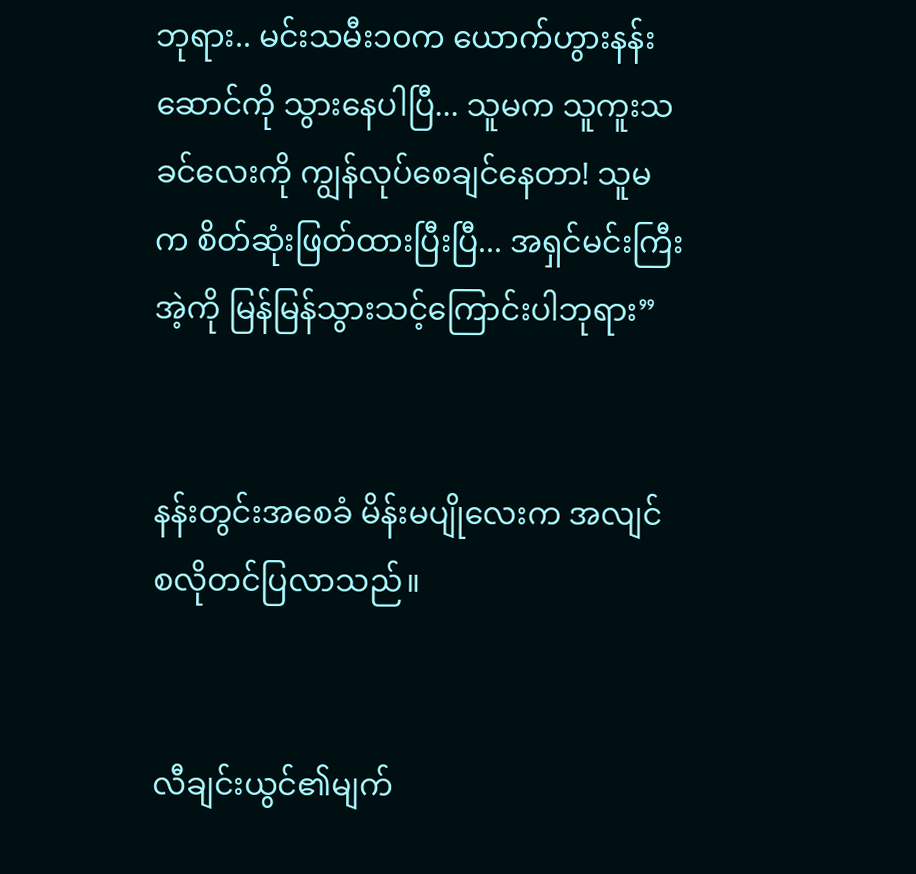ဘုရား.. မင်းသမီး၁၀က ယောက်ဟွားနန်းဆောင်ကို သွားနေပါပြီ... သူမက သူကူးသခင်လေးကို ကျွန်လုပ်စေချင်နေတာ! သူမက စိတ်ဆုံးဖြတ်ထားပြီးပြီ... အရှင်မင်းကြီး အဲ့ကို မြန်မြန်သွားသင့်ကြောင်းပါဘုရား”


နန်းတွင်းအစေခံ မိန်းမပျိုလေးက အလျင်စလိုတင်ပြလာသည်။


လီချင်းယွင်၏မျက်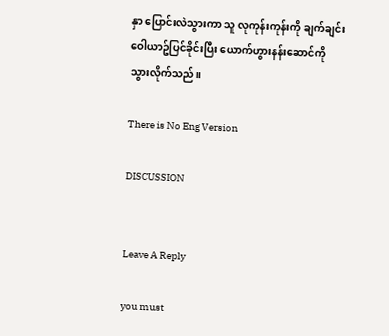နှာ ပြောင်းလဲသွားကာ သူ လုကုန်းကုန်းကို ချက်ချင်းဝေါယာဥ်ပြင်ခိုင်းပြီး ယောက်ဟွားနန်းဆောင်ကို သွားလိုက်သည်။

There is No Eng Version

DISCUSSION


Leave A Reply

you must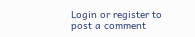Login or register to post a comment